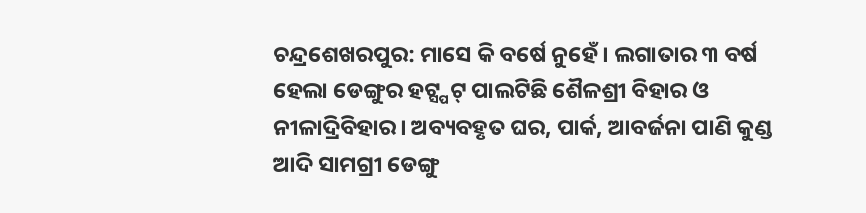ଚନ୍ଦ୍ରଶେଖରପୁର: ମାସେ କି ବର୍ଷେ ନୁହେଁ। ଲଗାତାର ୩ ବର୍ଷ ହେଲା ଡେଙ୍ଗୁର ହଟ୍ସ୍ପଟ୍ ପାଲଟିଛି ଶୈଳଶ୍ରୀ ବିହାର ଓ ନୀଳାଦ୍ରିବିହାର। ଅବ୍ୟବହୃତ ଘର, ପାର୍କ, ଆବର୍ଜନା ପାଣି କୁଣ୍ଡ ଆଦି ସାମଗ୍ରୀ ଡେଙ୍ଗୁ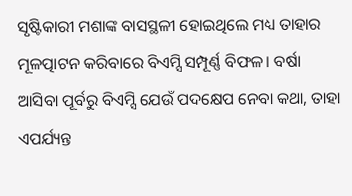ସୃଷ୍ଟିକାରୀ ମଶାଙ୍କ ବାସସ୍ଥଳୀ ହୋଇଥିଲେ ମଧ୍ୟ ତାହାର ମୂଳତ୍ପାଟନ କରିବାରେ ବିଏମ୍ସି ସମ୍ପୂର୍ଣ୍ଣ ବିଫଳ। ବର୍ଷା ଆସିବା ପୂର୍ବରୁ ବିଏମ୍ସି ଯେଉଁ ପଦକ୍ଷେପ ନେବା କଥା, ତାହା ଏପର୍ଯ୍ୟନ୍ତ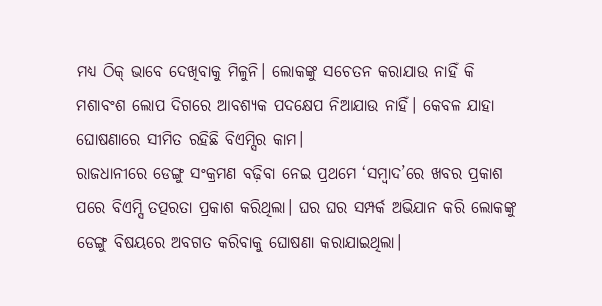ମଧ୍ୟ ଠିକ୍ ଭାବେ ଦେଖିବାକୁ ମିଳୁନି। ଲୋକଙ୍କୁ ସଚେତନ କରାଯାଉ ନାହିଁ କି ମଶାବଂଶ ଲୋପ ଦିଗରେ ଆବଶ୍ୟକ ପଦକ୍ଷେପ ନିଆଯାଉ ନାହିଁ। କେବଳ ଯାହା ଘୋଷଣାରେ ସୀମିତ ରହିଛି ବିଏମ୍ସିର କାମ।
ରାଜଧାନୀରେ ଡେଙ୍ଗୁ ସଂକ୍ରମଣ ବଢ଼ିବା ନେଇ ପ୍ରଥମେ ‘ସମ୍ବାଦ’ରେ ଖବର ପ୍ରକାଶ ପରେ ବିଏମ୍ସି ତତ୍ପରତା ପ୍ରକାଶ କରିଥିଲା। ଘର ଘର ସମ୍ପର୍କ ଅଭିଯାନ କରି ଲୋକଙ୍କୁ ଡେଙ୍ଗୁ ବିଷୟରେ ଅବଗତ କରିବାକୁ ଘୋଷଣା କରାଯାଇଥିଲା।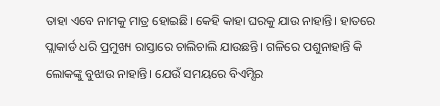ତାହା ଏବେ ନାମକୁ ମାତ୍ର ହୋଇଛି। କେହି କାହା ଘରକୁ ଯାଉ ନାହାନ୍ତି। ହାତରେ ପ୍ଲାକାର୍ଡ ଧରି ପ୍ରମୁଖ୍ୟ ରାସ୍ତାରେ ଚାଲିଚାଲି ଯାଉଛନ୍ତି। ଗଳିରେ ପଶୁନାହାନ୍ତି କି ଲୋକଙ୍କୁ ବୁଝାଉ ନାହାନ୍ତି। ଯେଉଁ ସମୟରେ ବିଏମ୍ସିର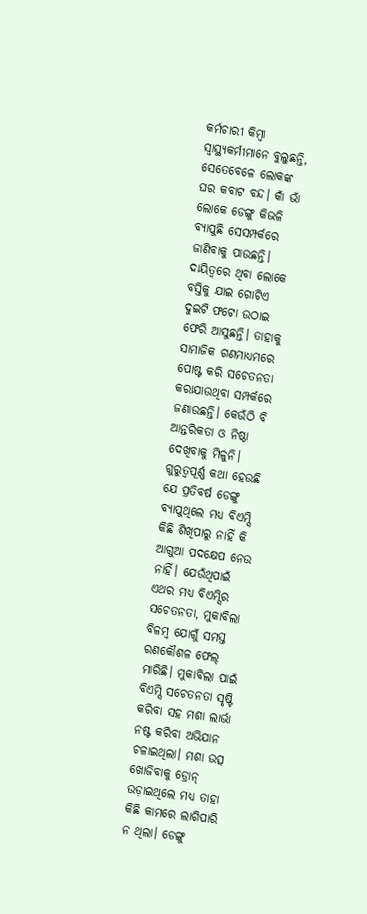କର୍ମଚାରୀ କିମ୍ବା ସ୍ବାସ୍ଥ୍ୟକର୍ମୀମାନେ ବୁଲୁଛନ୍ତି, ସେତେବେଳେ ଲୋକଙ୍କ ଘର କବାଟ ବନ୍ଦ। କାଁ ଭାଁ ଲୋକେ ଡେଙ୍ଗୁ କିଭଳି ବ୍ୟାପୁଛି ସେସମ୍ପର୍କରେ ଜାଣିବାକୁ ପାଉଛନ୍ତି। ଦାୟିତ୍ବରେ ଥିବା ଲୋକେ ବସ୍ତିକୁ ଯାଇ ଗୋଟିଏ ଦୁଇଟି ଫଟୋ ଉଠାଇ ଫେରି ଆସୁଛନ୍ତି। ତାହାକୁ ସାମାଜିକ ଗଣମାଧ୍ୟମରେ ପୋଷ୍ଟ କରି ସଚେତନତା କରାଯାଉଥିବା ସମ୍ପର୍କରେ ଜଣାଉଛନ୍ତି। କେଉଁଠି ବି ଆନ୍ତରିକତା ଓ ନିଷ୍ଠା ଦେଖିବାକୁ ମିଳୁନି।
ଗୁରୁତ୍ବପୂର୍ଣ୍ଣ କଥା ହେଉଛି ଯେ ପ୍ରତିବର୍ଷ ଡେଙ୍ଗୁ ବ୍ୟାପୁଥିଲେ ମଧ୍ୟ ବିଏମ୍ସି କିଛି ଶିଖିପାରୁ ନାହିଁ କି ଆଗୁଆ ପଦକ୍ଷେପ ନେଉ ନାହିଁ। ଯେଉଁଥିପାଇଁ ଏଥର ମଧ୍ୟ ବିଏମ୍ସିର ସଚେତନତା, ମୁକାବିଲା ବିଳମ୍ବ ଯୋଗୁଁ ସମସ୍ତ ରଣକୌଶଳ ଫେଲ୍ ମାରିଛି। ମୁକାବିଲା ପାଇଁ ବିଏମ୍ସି ସଚେତନତା ସୃଷ୍ଟି କରିବା ସହ ମଶା ଲାର୍ଭା ନଷ୍ଟ କରିବା ଅଭିଯାନ ଚଳାଇଥିଲା। ମଶା ଉତ୍ସ ଖୋଜିବାକୁ ଡ୍ରୋନ୍ ଉଡ଼ାଇଥିଲେ ମଧ୍ୟ ତାହା କିଛି କାମରେ ଲାଗିପାରି ନ ଥିଲା। ଡେଙ୍ଗୁ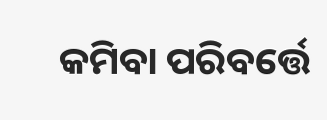କମିବା ପରିବର୍ତ୍ତେ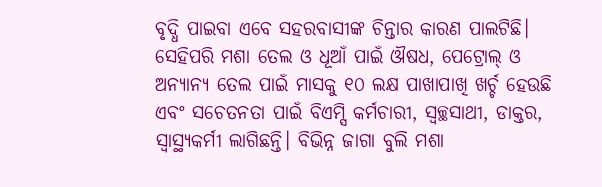ବୃଦ୍ଧି ପାଇବା ଏବେ ସହରବାସୀଙ୍କ ଚିନ୍ତାର କାରଣ ପାଲଟିଛି। ସେହିପରି ମଶା ତେଲ ଓ ଧୂଆଁ ପାଇଁ ଔଷଧ, ପେଟ୍ରୋଲ୍ ଓ ଅନ୍ୟାନ୍ୟ ତେଲ ପାଇଁ ମାସକୁ ୧୦ ଲକ୍ଷ ପାଖାପାଖି ଖର୍ଚ୍ଚ ହେଉଛି ଏବଂ ସଚେତନତା ପାଇଁ ବିଏମ୍ସି କର୍ମଚାରୀ, ସ୍ବଚ୍ଛସାଥୀ, ଡାକ୍ତର, ସ୍ବାସ୍ଥ୍ୟକର୍ମୀ ଲାଗିଛନ୍ତି। ବିଭିନ୍ନ ଜାଗା ବୁଲି ମଶା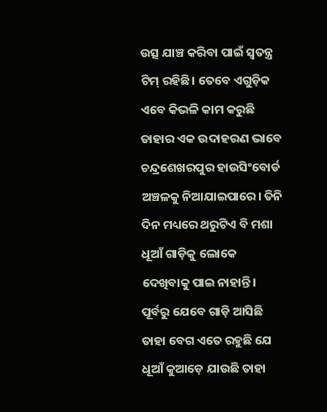ଉତ୍ସ ଯାଞ୍ଚ କରିବା ପାଇଁ ସ୍ବତନ୍ତ୍ର ଟିମ୍ ରହିଛି। ତେବେ ଏଗୁଡ଼ିକ ଏବେ କିଭଳି କାମ କରୁଛି ତାହାର ଏକ ଉଦାହରଣ ଭାବେ ଚନ୍ଦ୍ରଶେଖରପୁର ହାଉସିଂବୋର୍ଡ ଅଞ୍ଚଳକୁ ନିଆଯାଇପାରେ। ତିନି ଦିନ ମଧ୍ୟରେ ଥରୁଟିଏ ବି ମଶା ଧୂଆଁ ଗାଡ଼ିକୁ ଲୋକେ ଦେଖିବାକୁ ପାଇ ନାହାନ୍ତି। ପୂର୍ବରୁ ଯେବେ ଗାଡ଼ି ଆସିଛି ତାହା ବେଗ ଏତେ ରହୁଛି ଯେ ଧୂଆଁ କୁଆଡ଼େ ଯାଉଛି ତାହା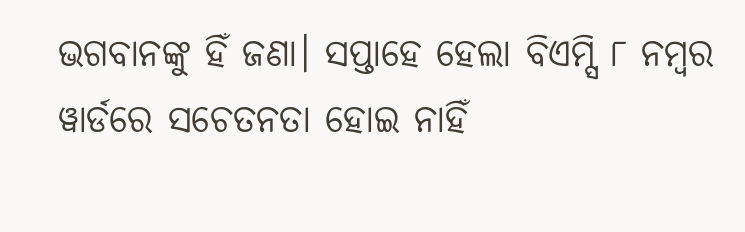ଭଗବାନଙ୍କୁ ହିଁ ଜଣା। ସପ୍ତାହେ ହେଲା ବିଏମ୍ସି ୮ ନମ୍ବର ୱାର୍ଡରେ ସଚେତନତା ହୋଇ ନାହିଁ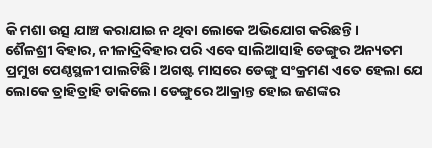କି ମଶା ଉତ୍ସ ଯାଞ୍ଚ କରାଯାଇ ନ ଥିବା ଲୋକେ ଅଭିଯୋଗ କରିଛନ୍ତି।
ଶୈଳଶ୍ରୀ ବିହାର, ନୀଳାଦ୍ରିବିହାର ପରି ଏବେ ସାଲିଆସାହି ଡେଙ୍ଗୁର ଅନ୍ୟତମ ପ୍ରମୁଖ ପେଣ୍ଠସ୍ଥଳୀ ପାଲଟିଛି। ଅଗଷ୍ଟ ମାସରେ ଡେଙ୍ଗୁ ସଂକ୍ରମଣ ଏତେ ହେଲା ଯେ ଲୋକେ ତ୍ରାହିତ୍ରାହି ଡାକିଲେ। ଡେଙ୍ଗୁରେ ଆକ୍ରାନ୍ତ ହୋଇ ଜଣଙ୍କର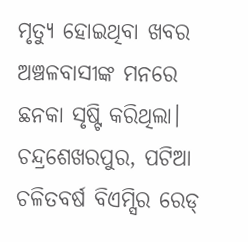ମୃତ୍ୟୁ ହୋଇଥିବା ଖବର ଅଞ୍ଚଳବାସୀଙ୍କ ମନରେ ଛନକା ସୃଷ୍ଟି କରିଥିଲା। ଚନ୍ଦ୍ରଶେଖରପୁର, ପଟିଆ ଚଳିତବର୍ଷ ବିଏମ୍ସିର ରେଡ୍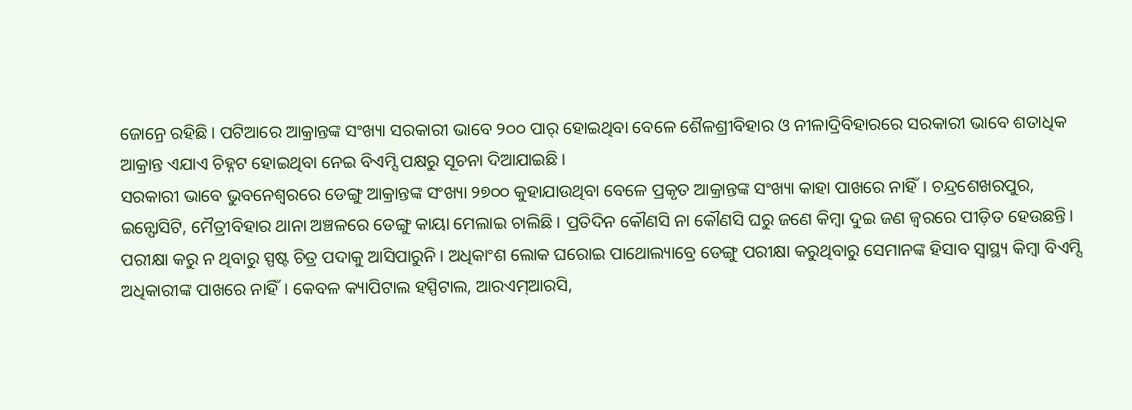ଜୋନ୍ରେ ରହିଛି। ପଟିଆରେ ଆକ୍ରାନ୍ତଙ୍କ ସଂଖ୍ୟା ସରକାରୀ ଭାବେ ୨୦୦ ପାର୍ ହୋଇଥିବା ବେଳେ ଶୈଳଶ୍ରୀବିହାର ଓ ନୀଳାଦ୍ରିବିହାରରେ ସରକାରୀ ଭାବେ ଶତାଧିକ ଆକ୍ରାନ୍ତ ଏଯାଏ ଚିହ୍ନଟ ହୋଇଥିବା ନେଇ ବିଏମ୍ସି ପକ୍ଷରୁ ସୂଚନା ଦିଆଯାଇଛି।
ସରକାରୀ ଭାବେ ଭୁବନେଶ୍ବରରେ ଡେଙ୍ଗୁ ଆକ୍ରାନ୍ତଙ୍କ ସଂଖ୍ୟା ୨୭୦୦ କୁହାଯାଉଥିବା ବେଳେ ପ୍ରକୃତ ଆକ୍ରାନ୍ତଙ୍କ ସଂଖ୍ୟା କାହା ପାଖରେ ନାହିଁ। ଚନ୍ଦ୍ରଶେଖରପୁର, ଇନ୍ଫୋସିଟି, ମୈତ୍ରୀବିହାର ଥାନା ଅଞ୍ଚଳରେ ଡେଙ୍ଗୁ କାୟା ମେଲାଇ ଚାଲିଛି। ପ୍ରତିଦିନ କୌଣସି ନା କୌଣସି ଘରୁ ଜଣେ କିମ୍ବା ଦୁଇ ଜଣ ଜ୍ବରରେ ପୀଡ଼ିତ ହେଉଛନ୍ତି। ପରୀକ୍ଷା କରୁ ନ ଥିବାରୁ ସ୍ପଷ୍ଟ ଚିତ୍ର ପଦାକୁ ଆସିପାରୁନି। ଅଧିକାଂଶ ଲୋକ ଘରୋଇ ପାଥୋଲ୍ୟାବ୍ରେ ଡେଙ୍ଗୁ ପରୀକ୍ଷା କରୁଥିବାରୁ ସେମାନଙ୍କ ହିସାବ ସ୍ବାସ୍ଥ୍ୟ କିମ୍ବା ବିଏମ୍ସି ଅଧିକାରୀଙ୍କ ପାଖରେ ନାହିଁ। କେବଳ କ୍ୟାପିଟାଲ ହସ୍ପିଟାଲ, ଆରଏମ୍ଆରସି,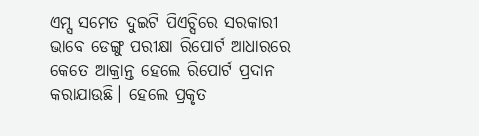ଏମ୍ସ ସମେତ ଦୁଇଟି ପିଏଚ୍ସିରେ ସରକାରୀ ଭାବେ ଡେଙ୍ଗୁ ପରୀକ୍ଷା ରିପୋର୍ଟ ଆଧାରରେ କେତେ ଆକ୍ରାନ୍ତ ହେଲେ ରିପୋର୍ଟ ପ୍ରଦାନ କରାଯାଉଛି। ହେଲେ ପ୍ରକୃତ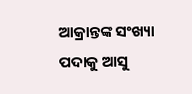ଆକ୍ରାନ୍ତଙ୍କ ସଂଖ୍ୟା ପଦାକୁ ଆସୁ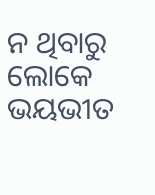ନ ଥିବାରୁ ଲୋକେ ଭୟଭୀତ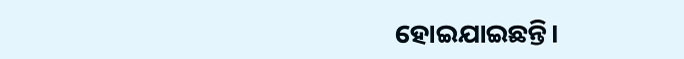ହୋଇଯାଇଛନ୍ତି।